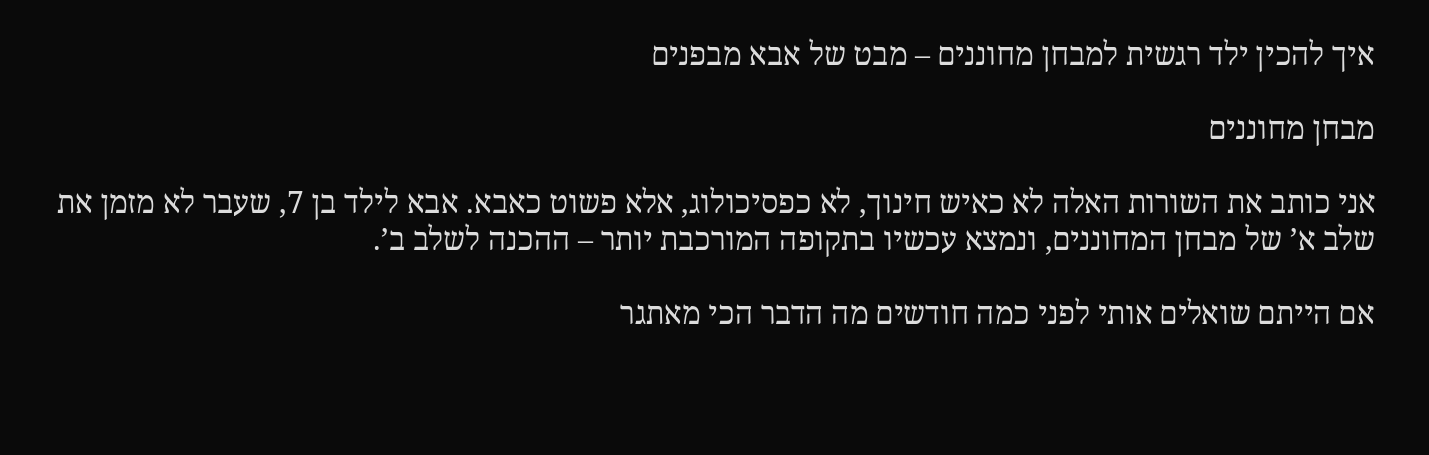איך להכין ילד רגשית למבחן מחוננים – מבט של אבא מבפנים

מבחן מחוננים

אני כותב את השורות האלה לא כאיש חינוך, לא כפסיכולוג, אלא פשוט כאבא. אבא לילד בן 7, שעבר לא מזמן את שלב א’ של מבחן המחוננים, ונמצא עכשיו בתקופה המורכבת יותר – ההכנה לשלב ב’.

אם הייתם שואלים אותי לפני כמה חודשים מה הדבר הכי מאתגר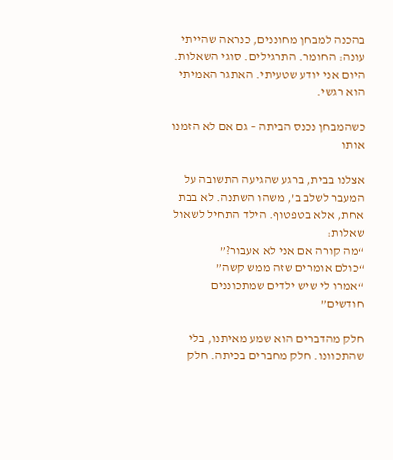בהכנה למבחן מחוננים, כנראה שהייתי עונה: החומר. התרגילים. סוגי השאלות. היום אני יודע שטעיתי. האתגר האמיתי הוא רגשי.

כשהמבחן נכנס הביתה – גם אם לא הזמנו אותו

אצלנו בבית, ברגע שהגיעה התשובה על המעבר לשלב ב’, משהו השתנה. לא בבת אחת, אלא בטפטוף. הילד התחיל לשאול שאלות:
“מה קורה אם אני לא אעבור?”
“כולם אומרים שזה ממש קשה”
“אמרו לי שיש ילדים שמתכוננים חודשים”

חלק מהדברים הוא שמע מאיתנו, בלי שהתכוונו. חלק מחברים בכיתה. חלק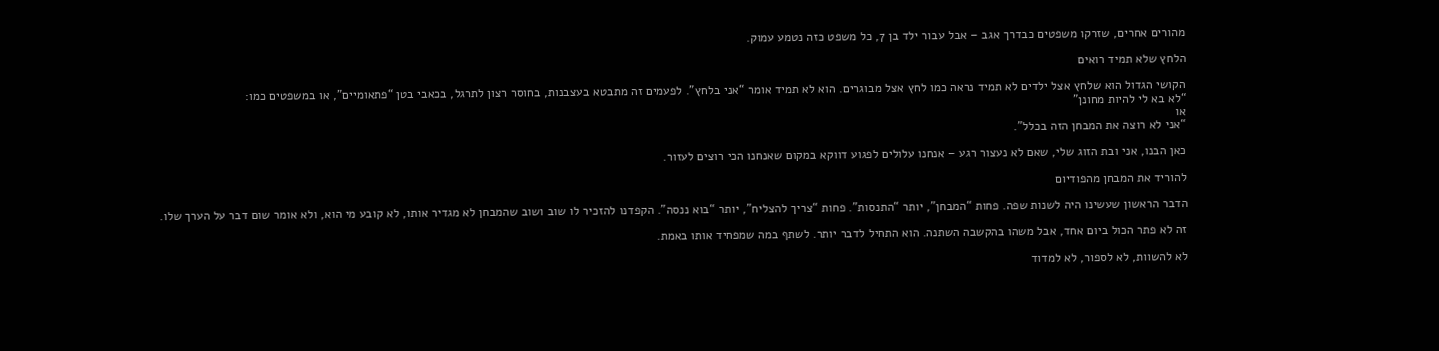מהורים אחרים, שזרקו משפטים כבדרך אגב – אבל עבור ילד בן 7, כל משפט כזה נטמע עמוק.

הלחץ שלא תמיד רואים

הקושי הגדול הוא שלחץ אצל ילדים לא תמיד נראה כמו לחץ אצל מבוגרים. הוא לא תמיד אומר “אני בלחץ”. לפעמים זה מתבטא בעצבנות, בחוסר רצון לתרגל, בכאבי בטן “פתאומיים”, או במשפטים כמו:
“לא בא לי להיות מחונן”
או
“אני לא רוצה את המבחן הזה בכלל”.

כאן הבנו, אני ובת הזוג שלי, שאם לא נעצור רגע – אנחנו עלולים לפגוע דווקא במקום שאנחנו הכי רוצים לעזור.

להוריד את המבחן מהפודיום

הדבר הראשון שעשינו היה לשנות שפה. פחות “המבחן”, יותר “התנסות”. פחות “צריך להצליח”, יותר “בוא ננסה”. הקפדנו להזכיר לו שוב ושוב שהמבחן לא מגדיר אותו, לא קובע מי הוא, ולא אומר שום דבר על הערך שלו.

זה לא פתר הכול ביום אחד, אבל משהו בהקשבה השתנה. הוא התחיל לדבר יותר. לשתף במה שמפחיד אותו באמת.

לא להשוות, לא לספור, לא למדוד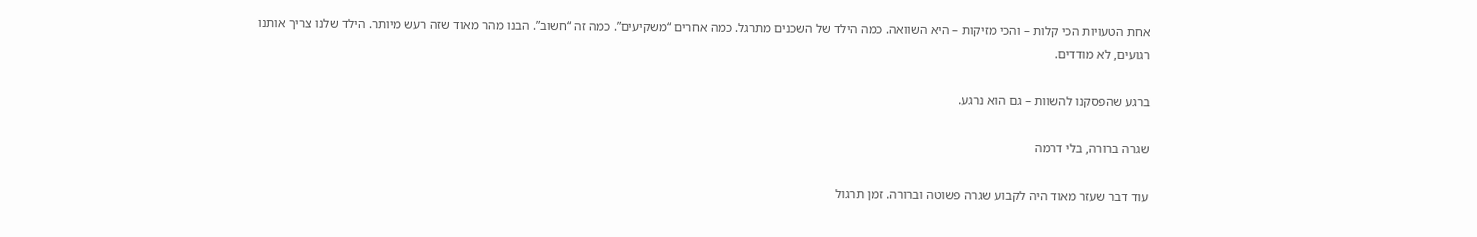אחת הטעויות הכי קלות – והכי מזיקות – היא השוואה. כמה הילד של השכנים מתרגל. כמה אחרים “משקיעים”. כמה זה “חשוב”. הבנו מהר מאוד שזה רעש מיותר. הילד שלנו צריך אותנו רגועים, לא מודדים.

ברגע שהפסקנו להשוות – גם הוא נרגע.

שגרה ברורה, בלי דרמה

עוד דבר שעזר מאוד היה לקבוע שגרה פשוטה וברורה. זמן תרגול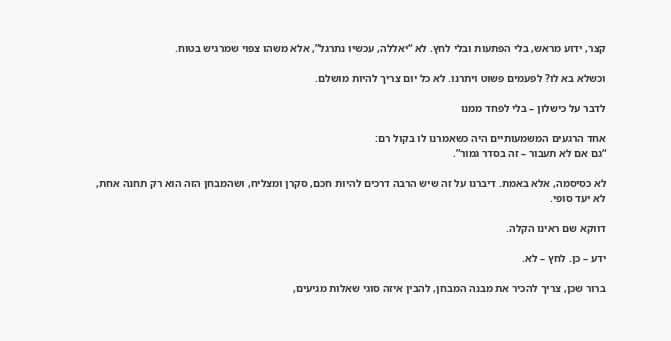קצר, ידוע מראש, בלי הפתעות ובלי לחץ. לא “יאללה, עכשיו נתרגל”, אלא משהו צפוי שמרגיש בטוח.

וכשלא בא לו? לפעמים פשוט ויתרנו. לא כל יום צריך להיות מושלם.

לדבר על כישלון – בלי לפחד ממנו

אחד הרגעים המשמעותיים היה כשאמרנו לו בקול רם:
“גם אם לא תעבור – זה בסדר גמור”.

לא כסיסמה, אלא באמת. דיברנו על זה שיש הרבה דרכים להיות חכם, סקרן ומצליח, ושהמבחן הזה הוא רק תחנה אחת, לא יעד סופי.

דווקא שם ראינו הקלה.

ידע – כן. לחץ – לא.

ברור שכן, צריך להכיר את מבנה המבחן, להבין איזה סוגי שאלות מגיעים,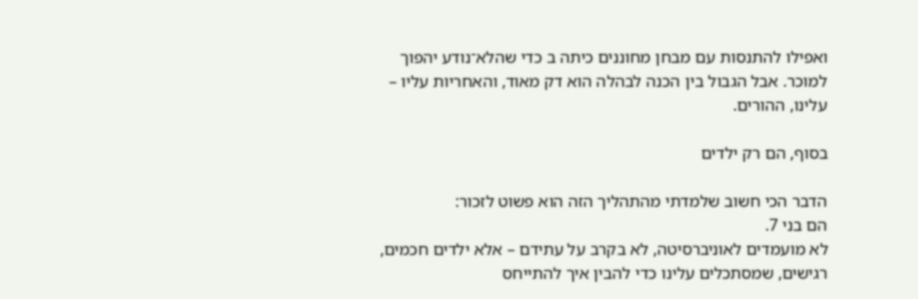ואפילו להתנסות עם מבחן מחוננים כיתה ב כדי שהלא־נודע יהפוך למוכר. אבל הגבול בין הכנה לבהלה הוא דק מאוד, והאחריות עליו – עלינו, ההורים.

בסוף, הם רק ילדים

הדבר הכי חשוב שלמדתי מהתהליך הזה הוא פשוט לזכור:
הם בני 7.
לא מועמדים לאוניברסיטה, לא בקרב על עתידם – אלא ילדים חכמים, רגישים, שמסתכלים עלינו כדי להבין איך להתייחס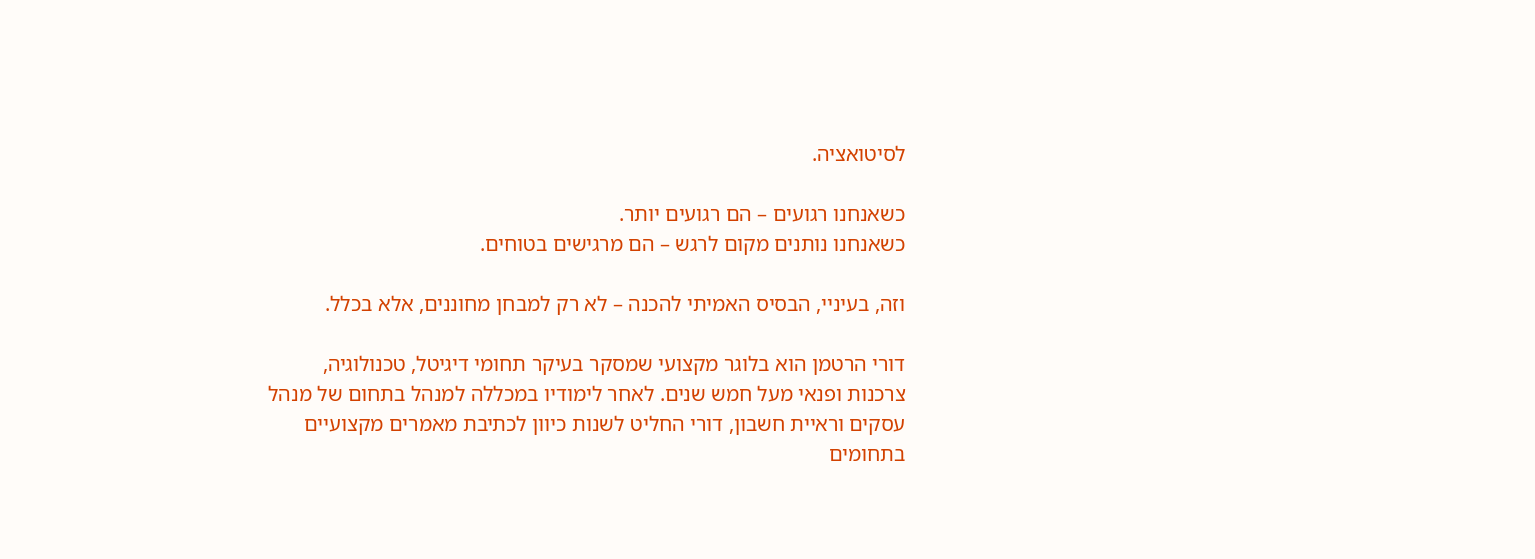לסיטואציה.

כשאנחנו רגועים – הם רגועים יותר.
כשאנחנו נותנים מקום לרגש – הם מרגישים בטוחים.

וזה, בעיניי, הבסיס האמיתי להכנה – לא רק למבחן מחוננים, אלא בכלל.

דורי הרטמן הוא בלוגר מקצועי שמסקר בעיקר תחומי דיגיטל, טכנולוגיה, צרכנות ופנאי מעל חמש שנים. לאחר לימודיו במכללה למנהל בתחום של מנהל עסקים וראיית חשבון, דורי החליט לשנות כיוון לכתיבת מאמרים מקצועיים בתחומים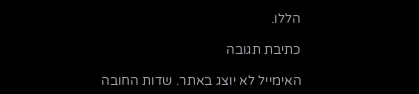הללו.

כתיבת תגובה

האימייל לא יוצג באתר. שדות החובה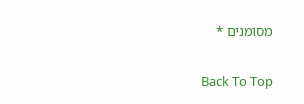מסומנים *

Back To Top